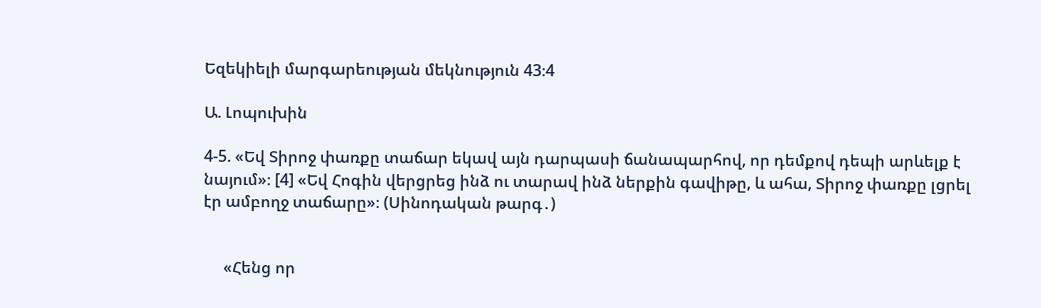Եզեկիելի մարգարեության մեկնություն 43։4

Ա. Լոպուխին

4-5. «Եվ Տիրոջ փառքը տաճար եկավ այն դարպասի ճանապարհով, որ դեմքով դեպի արևելք է նայում»։ [4] «Եվ Հոգին վերցրեց ինձ ու տարավ ինձ ներքին գավիթը, և ահա, Տիրոջ փառքը լցրել էր ամբողջ տաճարը»։ (Սինոդական թարգ․)


     «Հենց որ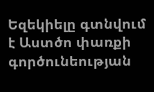Եզեկիելը գտնվում է Աստծո փառքի գործունեության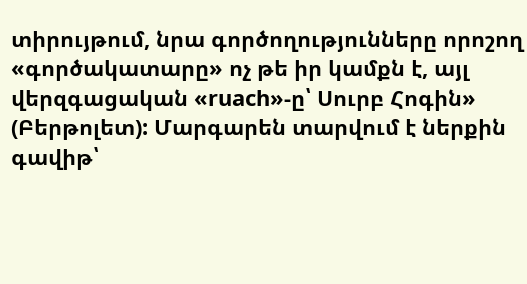տիրույթում, նրա գործողությունները որոշող «գործակատարը» ոչ թե իր կամքն է, այլ վերզգացական «ruach»-ը՝ Սուրբ Հոգին» (Բերթոլետ): Մարգարեն տարվում է ներքին գավիթ՝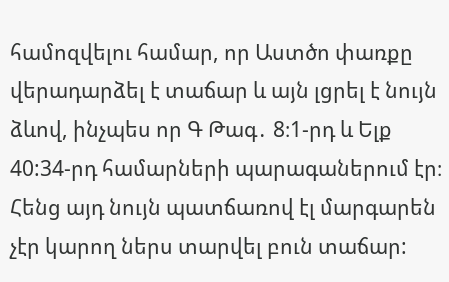համոզվելու համար, որ Աստծո փառքը վերադարձել է տաճար և այն լցրել է նույն ձևով, ինչպես որ Գ Թագ․ 8։1-րդ և Ելք 40:34-րդ համարների պարագաներում էր։ Հենց այդ նույն պատճառով էլ մարգարեն չէր կարող ներս տարվել բուն տաճար: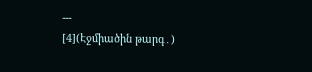---
[4](Էջմիածին թարգ․)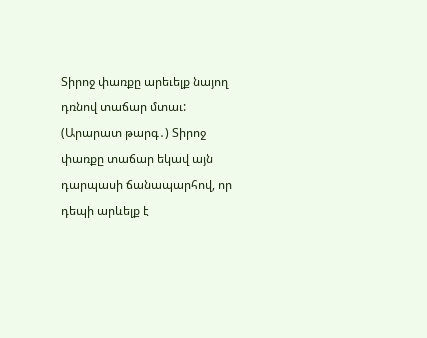Տիրոջ փառքը արեւելք նայող դռնով տաճար մտաւ:
(Արարատ թարգ․) Տիրոջ փառքը տաճար եկավ այն դարպասի ճանապարհով, որ դեպի արևելք է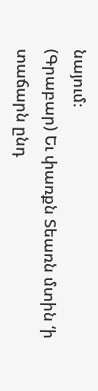նայում։
(Գրաբար) Եւ փառքն Տեառն մտին ‘ի տաճարն ընդ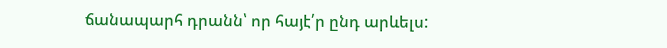ճանապարհ դրանն՝ որ հայէ՛ր ընդ արևելս: